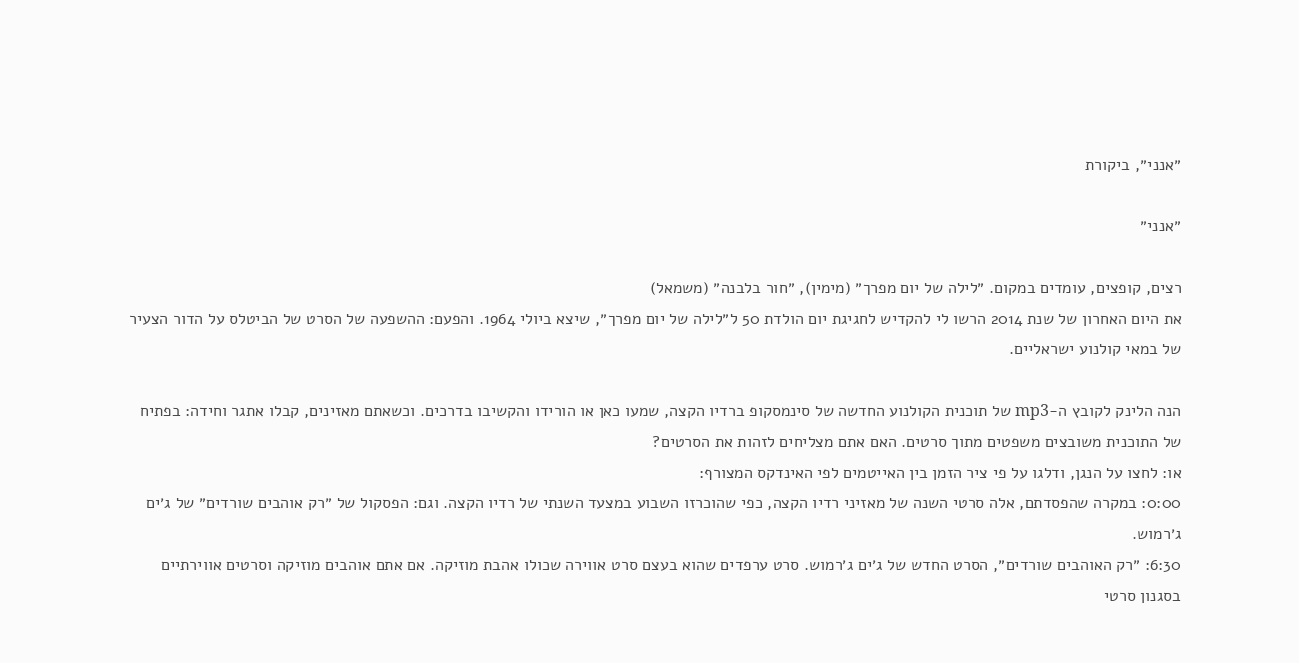״אנני״, ביקורת

״אנני״

רצים, קופצים, עומדים במקום. ״לילה של יום מפרך״ (מימין), ״חור בלבנה״ (משמאל)
את היום האחרון של שנת 2014 הרשו לי להקדיש לחגיגת יום הולדת 50 ל״לילה של יום מפרך״, שיצא ביולי 1964. והפעם: ההשפעה של הסרט של הביטלס על הדור הצעיר של במאי קולנוע ישראליים.

הנה הלינק לקובץ ה-mp3 של תוכנית הקולנוע החדשה של סינמסקופ ברדיו הקצה, שמעו כאן או הורידו והקשיבו בדרכים. וכשאתם מאזינים, קבלו אתגר וחידה: בפתיח של התוכנית משובצים משפטים מתוך סרטים. האם אתם מצליחים לזהות את הסרטים?
או: לחצו על הנגן, ודלגו על פי ציר הזמן בין האייטמים לפי האינדקס המצורף:
0:00: במקרה שהפסדתם, אלה סרטי השנה של מאזיני רדיו הקצה, כפי שהוכרזו השבוע במצעד השנתי של רדיו הקצה. וגם: הפסקול של ״רק אוהבים שורדים״ של ג׳ים ג׳רמוש.
6:30: ״רק האוהבים שורדים״, הסרט החדש של ג׳ים ג׳רמוש. סרט ערפדים שהוא בעצם סרט אווירה שכולו אהבת מוזיקה. אם אתם אוהבים מוזיקה וסרטים אווירתיים בסגנון סרטי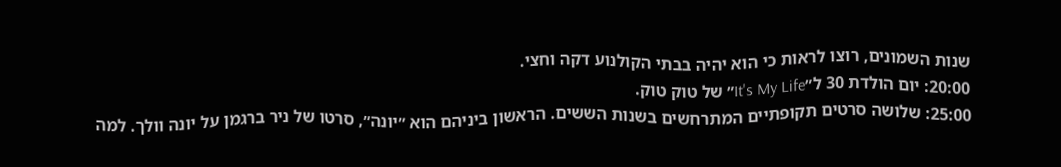שנות השמונים, רוצו לראות כי הוא יהיה בבתי הקולנוע דקה וחצי.
20:00: יום הולדת 30 ל״It's My Life״ של טוק טוק.
25:00: שלושה סרטים תקופתיים המתרחשים בשנות הששים. הראשון ביניהם הוא ״יונה״, סרטו של ניר ברגמן על יונה וולך. למה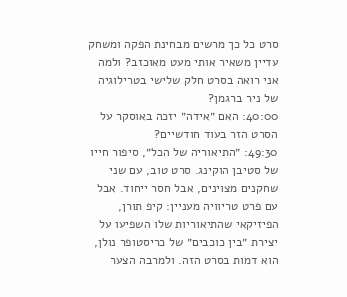סרט כל כך מרשים מבחינת הפקה ומשחק עדיין משאיר אותי מעט מאוכזב? ולמה אני רואה בסרט חלק שלישי בטרילוגיה של ניר ברגמן?
40:00: האם ״אידה״ יזכה באוסקר על הסרט הזר בעוד חודשיים?
49:30: ״התיאוריה של הכל״, סיפור חייו של סטיבן הוקינג. סרט טוב, עם שני שחקנים מצוינים, אבל חסר ייחוד. אבל עם פרט טריוויה מעניין: קיפ תורן, הפיזיקאי שהתיאוריות שלו השפיעו על יצירת ״בין כוכבים״ של כריסטופר נולן, הוא דמות בסרט הזה. ולמרבה הצער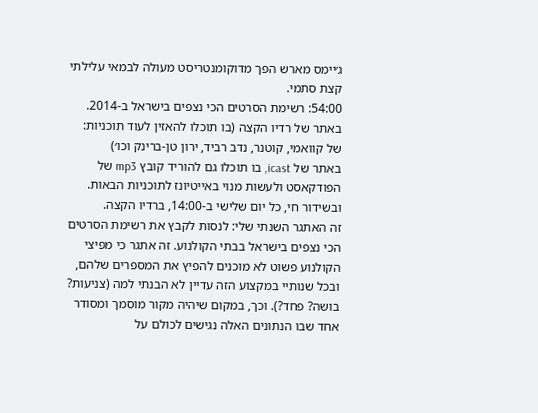ג׳יימס מארש הפך מדוקומנטריסט מעולה לבמאי עלילתי קצת סתמי.
54:00: רשימת הסרטים הכי נצפים בישראל ב-2014.
באתר של רדיו הקצה (בו תוכלו להאזין לעוד תוכניות: של קוואמי, קוטנר, נדב רביד, ירון טן-ברינק וכו׳)
באתר של icast, בו תוכלו גם להוריד קובץ mp3 של הפודקאסט ולעשות מנוי באייטיונז לתוכניות הבאות.
ובשידור חי, כל יום שלישי ב-14:00, ברדיו הקצה.
זה האתגר השנתי שלי: לנסות לקבץ את רשימת הסרטים הכי נצפים בישראל בבתי הקולנוע. זה אתגר כי מפיצי הקולנוע פשוט לא מוכנים להפיץ את המספרים שלהם, ובכל שנותיי במקצוע הזה עדיין לא הבנתי למה (צניעות? בושה? פחד?). וכך, במקום שיהיה מקור מוסמך ומסודר אחד שבו הנתונים האלה נגישים לכולם על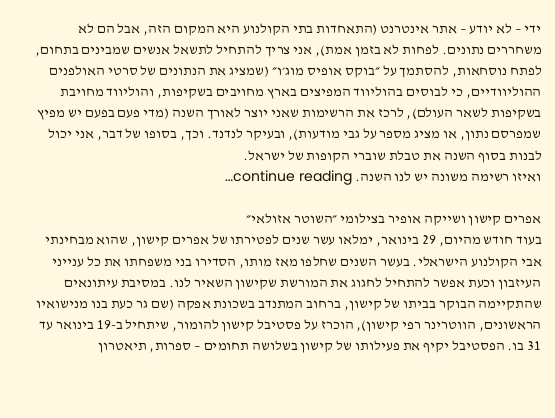ידי – לא יודע – אתר אינטרנט (התאחדות בתי הקולנוע היא המקום הזה, אבל הם לא משחררים נתונים. לפחות לא בזמן אמת), אני צריך להתחיל לתשאל אנשים שמבינים בתחום, לפתח נוסחאות, להסתמך על ״בוקס אופיס מוג׳ו״ (שמציג את הנתונים של סרטי האולפנים ההוליוודיים, כי לבוסים בהוליווד המפיצים בארץ מחויבים בשקיפות, והוליווד מחויבת בשקיפות לשאר העולם), לרכז את הרשימות שאני יוצר לאורך השנה (מדי פעם בפעם יש מפיץ שמפרסם נתון, או מציג מספר על גבי מודעות), ובעיקר לנדנד. וכך, בסופו של דבר, אני יכול לבנות בסוף השנה את טבלת שוברי הקופות של ישראל.
ואיזו רשימה משונה יש לנו השנה. continue reading…

אפרים קישון ושייקה אופיר בצילומי ״השוטר אזולאי״
בעוד חודש מהיום, 29 בינואר, ימלאו עשר שנים לפטירתו של אפרים קישון, שהוא מבחינתי אבי הקולנוע הישראלי. בעשר השנים שחלפו מאז מותו, הסדירו בני משפחתו את כל ענייני העיזבון וכעת אפשר להתחיל לחגוג את המורשת שקישון השאיר לנו. במסיבת עיתונאים שהתקיימה הבוקר בביתו של קישון, ברחוב המתנדב בשכונת אפקה (שם גר כעת בנו מנישואיו הראשונים, הווטרינר רפי קישון), הוכרז על פסטיבל קישון להומור, שיתחיל ב-19 בינואר עד 31 בו. הפסטיבל יקיף את פעילותו של קישון בשלושה תחומים – ספרות, תיאטרון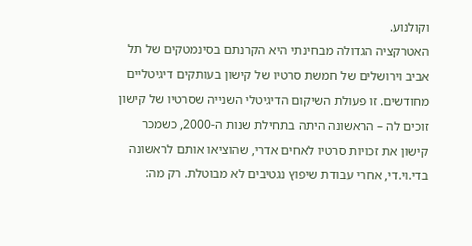וקולנוע.
האטרקציה הגדולה מבחינתי היא הקרנתם בסינמטקים של תל אביב וירושלים של חמשת סרטיו של קישון בעותקים דיגיטליים מחודשים. זו פעולת השיקום הדיגיטלי השנייה שסרטיו של קישון זוכים לה – הראשונה היתה בתחילת שנות ה-2000, כשמכר קישון את זכויות סרטיו לאחים אדרי, שהוציאו אותם לראשונה בדי.וי.די, אחרי עבודת שיפוץ נגטיבים לא מבוטלת. רק מה: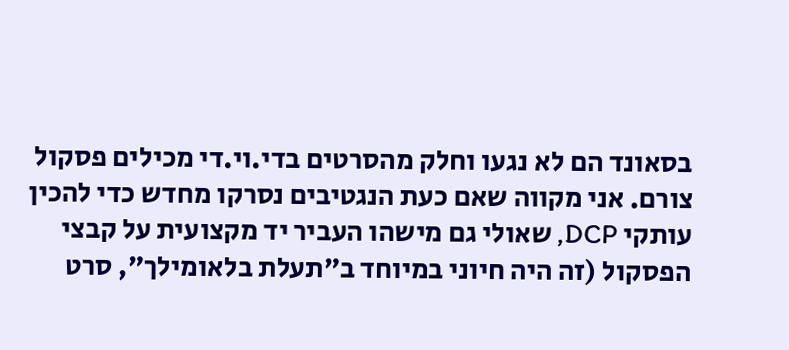בסאונד הם לא נגעו וחלק מהסרטים בדי.וי.די מכילים פסקול צורם. אני מקווה שאם כעת הנגטיבים נסרקו מחדש כדי להכין עותקי DCP, שאולי גם מישהו העביר יד מקצועית על קבצי הפסקול (זה היה חיוני במיוחד ב״תעלת בלאומילך״, סרט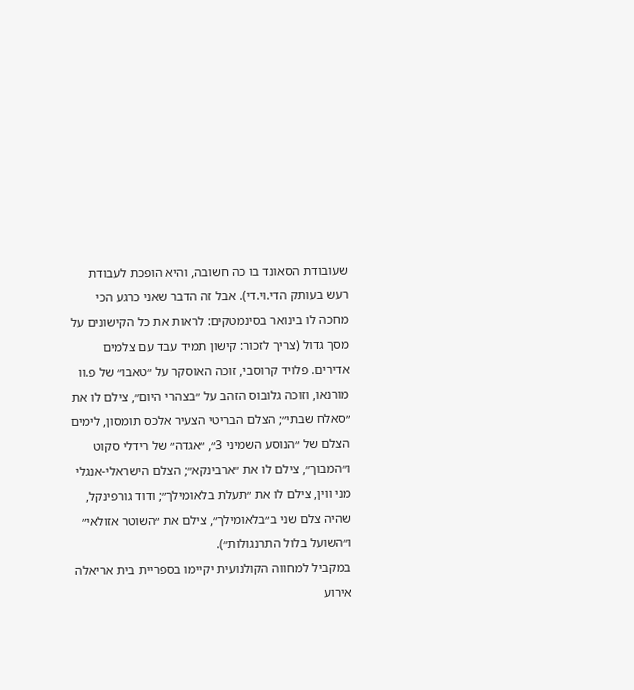שעובודת הסאונד בו כה חשובה, והיא הופכת לעבודת רעש בעותק הדי.וי.די). אבל זה הדבר שאני כרגע הכי מחכה לו בינואר בסינמטקים: לראות את כל הקישונים על מסך גדול (צריך לזכור: קישון תמיד עבד עם צלמים אדירים. פלויד קרוסבי, זוכה האוסקר על ״טאבו״ של פ.וו מורנאו, וזוכה גלובוס הזהב על ״בצהרי היום״, צילם לו את ״סאלח שבתי״; הצלם הבריטי הצעיר אלכס תומסון, לימים הצלם של ״הנוסע השמיני 3״, ״אגדה״ של רידלי סקוט ו״המבוך״, צילם לו את ״ארבינקא״; הצלם הישראלי-אנגלי מני ווין, צילם לו את ״תעלת בלאומילך״; ודוד גורפינקל, שהיה צלם שני ב״בלאומילך״, צילם את ״השוטר אזולאי״ ו״השועל בלול התרנגולות״).
במקביל למחווה הקולנועית יקיימו בספריית בית אריאלה אירוע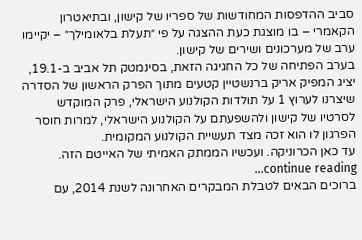סביב ההדפסות המחודשות של ספריו של קישון, ובתיאטרון הקאמרי – בו מוצגת כעת ההצגה על פי ״תעלת בלאומילך״ – יקיימו ערב של מערכונים ושירים של קישון.
בערב הפתיחה של כל החגיגה הזאת, בסינמטק תל אביב ב-19.1, יציג המפיק אריק ברנשטיין קטעים מתוך הפרק הראשון של הסדרה שיצרנו לערוץ 1 על תולדות הקולנוע הישראלי, פרק המוקדש לסרטיו של קישון ולהשפעתם על הקולנוע הישראלי, למרות חוסר הפרגון לו הוא זכה מצד תעשיית הקולנוע המקומית.
עד כאן הכרוניקה. ועכשיו הממתק האמיתי של האייטם הזה. continue reading…
ברוכים הבאים לטבלת המבקרים האחרונה לשנת 2014, עם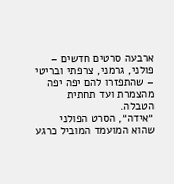ארבעה סרטים חדשים – פולני, גרמני, צרפתי ובריטי – שהתפזרו להם יפה יפה מהצמרת ועד תחתית הטבלה.
״אידה״, הסרט הפולני שהוא המועמד המוביל כרגע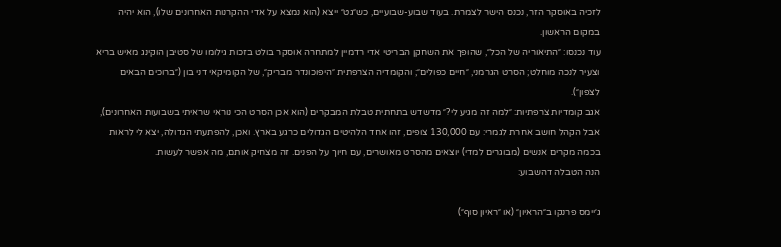לזכיה באוסקר הזר, נכנס הישר לצמרת. בעוד שבוע-שבועיים, כש״גט״ ייצא (הוא נמצא על אדי ההקרנות האחרונים שלו), הוא יהיה במקום הראשון.
עוד נכנסו: ״התיאוריה של הכל״, שהופך את השחקן הבריטי אדי רדמיין למתחרה אוסקר בולט בזכות גילומו של סטיבן הוקינג מאיש בריא וצעיר לנכה מוחלט; הסרט הגרמני, ״חיים כפולים״; והקומדיה הצרפתית ״היפוכונדר מבריק״, של הקומיקאי דני בון (״ברוכים הבאים לצפון״).
אגב קומדיות צרפתיות: ״למה זה מגיע לי?״ מדשדש בתחתית טבלת המבקרים (הוא אכן הסרט הכי נוראי שראיתי בשבועות האחרונים), אבל הקהל חושב אחרת לגמרי: עם 130,000 צופים, זהו אחד הלהיטים הגדולים כרגע בארץ. ואכן, להפתעתי הגדולה, יצא לי לראות בכמה מקרים אנשים (מבוגרים למדי) יוצאים מהסרט מאושרים, עם חיוך על הפנים. זה מצחיק אותם, מה אפשר לעשות.
הנה הטבלה דהשבוע:

ג׳יימס פרנקו ב״הראיון״ (או ״ראיון סוף״)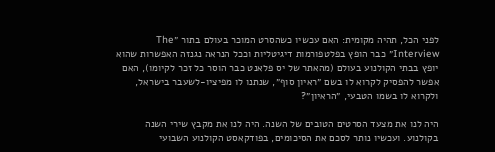לפני הכל, תהיה מקומית: האם עכשיו כשהסרט המוכר בעולם בתור ״The Interview״ כבר הופץ בפלטפורמות דיגיטליות וככל הנראה נגנזה האפשרות שהוא יופץ בבתי הקולנוע בעולם (מהאתר של יס פלאנט כבר הוסר כל זכר לקיומו), האם אפשר להפסיק לקרוא לו בשם ״ראיון סוף״, שנתנו לו מפיציו-לשעבר בישראל, ולקרוא לו בשמו הטבעי, ״הראיון״?

היה לנו את מצעד הסרטים הטובים של השנה. היה לנו את מקבץ שירי השנה בקולנוע. ועכשיו נותר לסכם את הסיכומים, בפודקאסט הקולנוע השבועי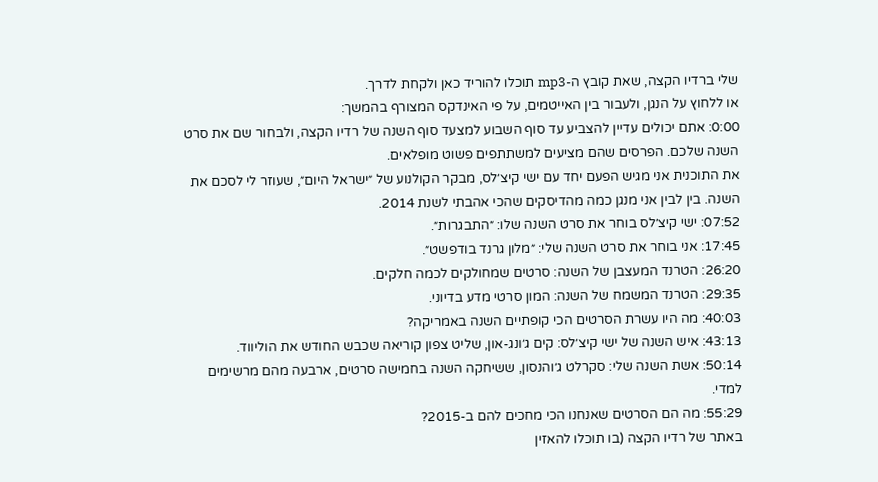שלי ברדיו הקצה, שאת קובץ ה-mp3 תוכלו להוריד כאן ולקחת לדרך.
או ללחוץ על הנגן, ולעבור בין האייטמים, על פי האינדקס המצורף בהמשך:
0:00: אתם יכולים עדיין להצביע עד סוף השבוע למצעד סוף השנה של רדיו הקצה, ולבחור שם את סרט השנה שלכם. הפרסים שהם מציעים למשתתפים פשוט מופלאים.
את התוכנית אני מגיש הפעם יחד עם ישי קיצ׳לס, מבקר הקולנוע של ״ישראל היום״, שעוזר לי לסכם את השנה. בין לבין אני מנגן כמה מהדיסקים שהכי אהבתי לשנת 2014.
07:52: ישי קיצ׳לס בוחר את סרט השנה שלו: ״התבגרות״.
17:45: אני בוחר את סרט השנה שלי: ״מלון גרנד בודפשט״.
26:20: הטרנד המעצבן של השנה: סרטים שמחולקים לכמה חלקים.
29:35: הטרנד המשמח של השנה: המון סרטי מדע בדיוני.
40:03: מה היו עשרת הסרטים הכי קופתיים השנה באמריקה?
43:13: איש השנה של ישי קיצ׳לס: קים ג׳ונג-און, שליט צפון קוריאה שכבש החודש את הוליווד.
50:14: אשת השנה שלי: סקרלט ג׳והנסון, ששיחקה השנה בחמישה סרטים, ארבעה מהם מרשימים למדי.
55:29: מה הם הסרטים שאנחנו הכי מחכים להם ב-2015?
באתר של רדיו הקצה (בו תוכלו להאזין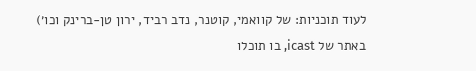לעוד תוכניות: של קוואמי, קוטנר, נדב רביד, ירון טן-ברינק וכו׳)
באתר של icast, בו תוכלו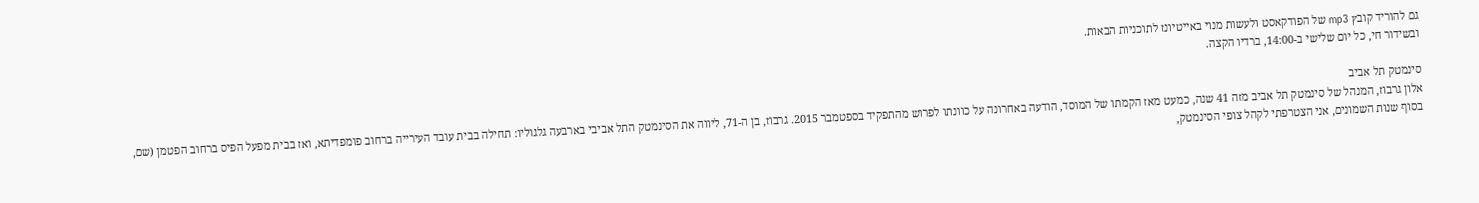גם להוריד קובץ mp3 של הפודקאסט ולעשות מנוי באייטיונז לתוכניות הבאות.
ובשידור חי, כל יום שלישי ב-14:00, ברדיו הקצה.

סינמטק תל אביב
אלון גרבוז, המנהל של סינמטק תל אביב מזה 41 שנה, כמעט מאז הקמתו של המוסד, הודעה באחרונה על כוונתו לפרוש מהתפקיד בספטמבר 2015. גרבוז, בן ה-71, ליווה את הסינמטק התל אביבי בארבעה גלגוליו: תחילה בבית עובד העירייה ברחוב פומפדיתא, ואז בבית מפעל הפיס ברחוב הפטמן (שם, בסוף שנות השמונים, אני הצטרפתי לקהל צופי הסינמטק,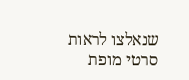שנאלצו לראות סרטי מופת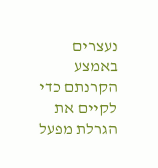נעצרים באמצע הקרנתם כדי לקיים את הגרלת מפעל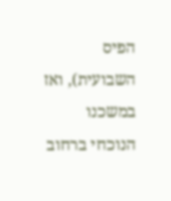הפיס השבועית), ואז במשכנו הנוכחי ברחוב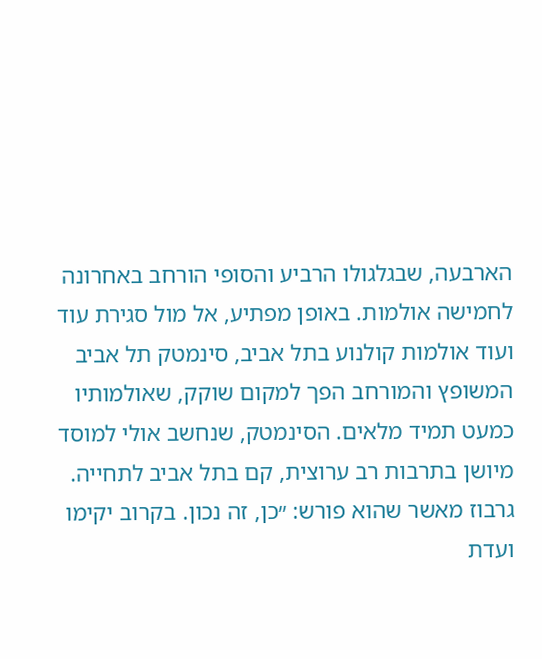הארבעה, שבגלגולו הרביע והסופי הורחב באחרונה לחמישה אולמות. באופן מפתיע, אל מול סגירת עוד ועוד אולמות קולנוע בתל אביב, סינמטק תל אביב המשופץ והמורחב הפך למקום שוקק, שאולמותיו כמעט תמיד מלאים. הסינמטק, שנחשב אולי למוסד מיושן בתרבות רב ערוצית, קם בתל אביב לתחייה.
גרבוז מאשר שהוא פורש: ״כן, זה נכון. בקרוב יקימו ועדת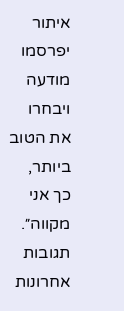איתור יפרסמו מודעה ויבחרו את הטוב ביותר, כך אני מקווה״.
תגובות אחרונות